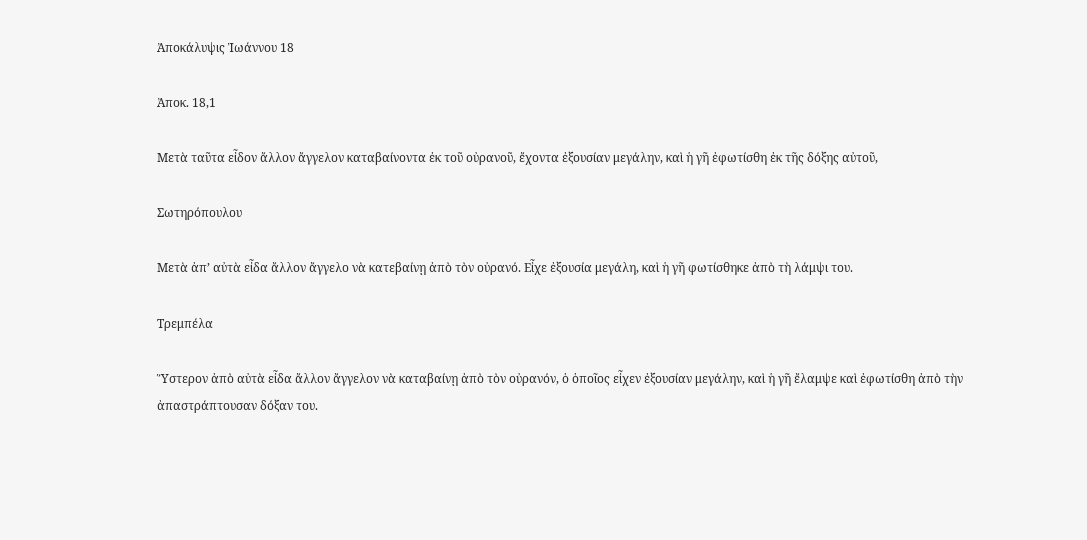Ἀποκάλυψις Ἰωάννου 18

Ἀποκ. 18,1

Μετὰ ταῦτα εἶδον ἄλλον ἄγγελον καταβαίνοντα ἐκ τοῦ οὐρανοῦ, ἔχοντα ἐξουσίαν μεγάλην, καὶ ἡ γῆ ἐφωτίσθη ἐκ τῆς δόξης αὐτοῦ,

Σωτηρόπουλου

Μετὰ ἀπ’ αὐτὰ εἶδα ἄλλον ἄγγελο νὰ κατεβαίνῃ ἀπὸ τὸν οὐρανό. Εἶχε ἐξουσία μεγάλη, καὶ ἡ γῆ φωτίσθηκε ἀπὸ τὴ λάμψι του.

Τρεμπέλα

Ὕστερον ἀπὸ αὐτὰ εἶδα ἄλλον ἄγγελον νὰ καταβαίνῃ ἀπὸ τὸν οὐρανόν, ὁ ὁποῖος εἶχεν ἐξουσίαν μεγάλην, καὶ ἡ γῆ ἔλαμψε καὶ ἐφωτίσθη ἀπὸ τὴν ἀπαστράπτουσαν δόξαν του.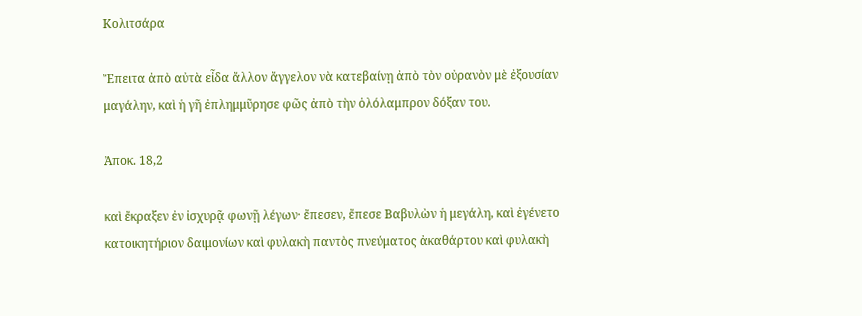Κολιτσάρα

Ἔπειτα ἀπὸ αὐτὰ εἶδα ἄλλον ἄγγελον νὰ κατεβαίνῃ ἀπὸ τὸν οὐρανὸν μὲ ἐξουσίαν μαγάλην, καὶ ἡ γῆ ἐπλημμῦρησε φῶς ἀπὸ τὴν ὁλόλαμπρον δόξαν του.

Ἀποκ. 18,2

καὶ ἔκραξεν ἐν ἰσχυρᾷ φωνῇ λέγων· ἔπεσεν, ἔπεσε Βαβυλὼν ἡ μεγάλη, καὶ ἐγένετο κατοικητήριον δαιμονίων καὶ φυλακὴ παντὸς πνεύματος ἀκαθάρτου καὶ φυλακὴ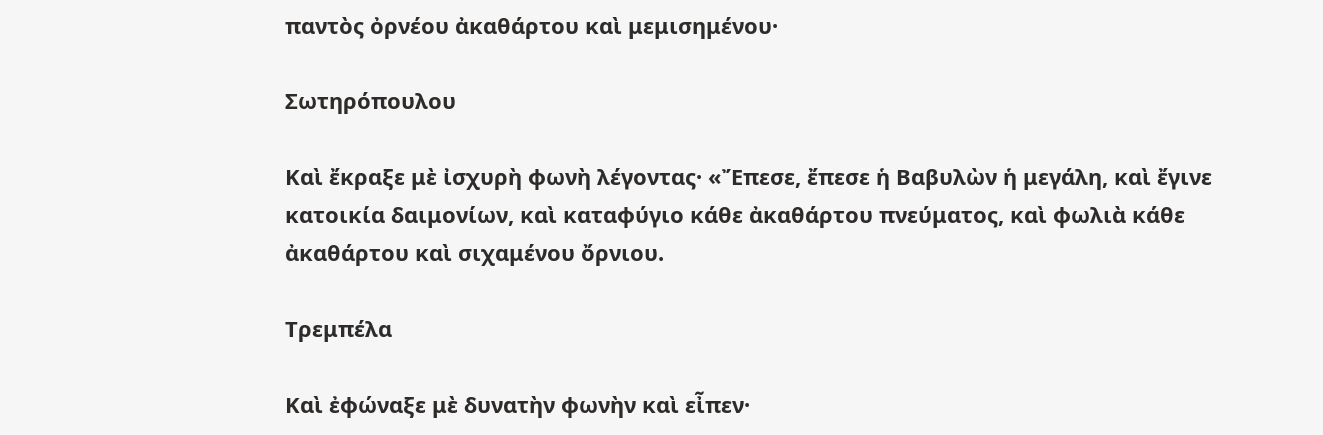παντὸς ὀρνέου ἀκαθάρτου καὶ μεμισημένου·

Σωτηρόπουλου

Καὶ ἔκραξε μὲ ἰσχυρὴ φωνὴ λέγοντας· «Ἔπεσε, ἔπεσε ἡ Βαβυλὼν ἡ μεγάλη, καὶ ἔγινε κατοικία δαιμονίων, καὶ καταφύγιο κάθε ἀκαθάρτου πνεύματος, καὶ φωλιὰ κάθε ἀκαθάρτου καὶ σιχαμένου ὄρνιου.

Τρεμπέλα

Καὶ ἐφώναξε μὲ δυνατὴν φωνὴν καὶ εἶπεν·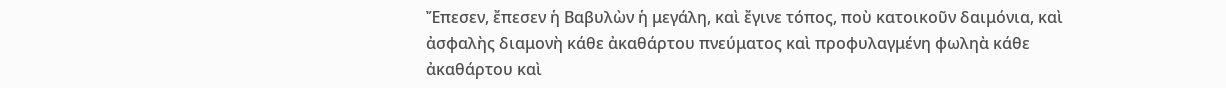Ἔπεσεν, ἔπεσεν ἡ Βαβυλὼν ἡ μεγάλη, καὶ ἔγινε τόπος, ποὺ κατοικοῦν δαιμόνια, καὶ ἀσφαλὴς διαμονὴ κάθε ἀκαθάρτου πνεύματος καὶ προφυλαγμένη φωληὰ κάθε ἀκαθάρτου καὶ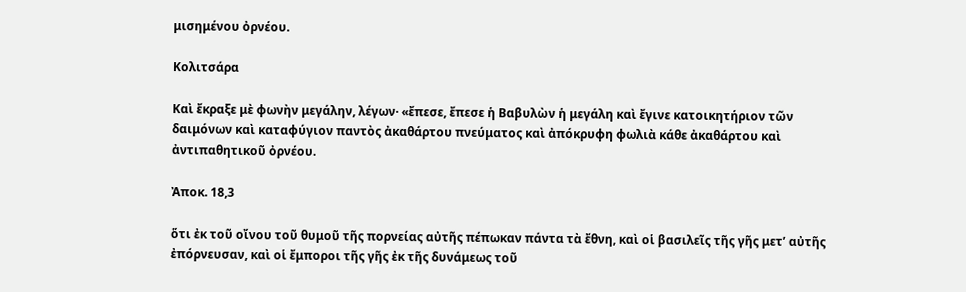μισημένου ὀρνέου.

Κολιτσάρα

Καὶ ἔκραξε μὲ φωνὴν μεγάλην, λέγων· «ἔπεσε, ἔπεσε ἡ Βαβυλὼν ἡ μεγάλη καὶ ἔγινε κατοικητήριον τῶν δαιμόνων καὶ καταφύγιον παντὸς ἀκαθάρτου πνεύματος καὶ ἀπόκρυφη φωλιὰ κάθε ἀκαθάρτου καὶ ἀντιπαθητικοῦ ὀρνέου.

Ἀποκ. 18,3

ὅτι ἐκ τοῦ οἴνου τοῦ θυμοῦ τῆς πορνείας αὐτῆς πέπωκαν πάντα τὰ ἔθνη, καὶ οἱ βασιλεῖς τῆς γῆς μετ’ αὐτῆς ἐπόρνευσαν, καὶ οἱ ἔμποροι τῆς γῆς ἐκ τῆς δυνάμεως τοῦ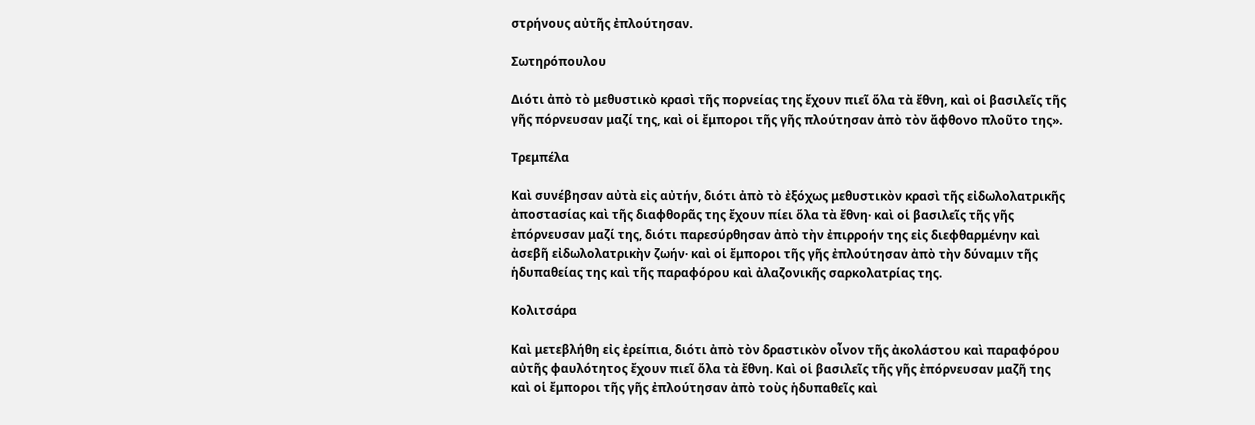στρήνους αὐτῆς ἐπλούτησαν.

Σωτηρόπουλου

Διότι ἀπὸ τὸ μεθυστικὸ κρασὶ τῆς πορνείας της ἔχουν πιεῖ ὅλα τὰ ἔθνη, καὶ οἱ βασιλεῖς τῆς γῆς πόρνευσαν μαζί της, καὶ οἱ ἔμποροι τῆς γῆς πλούτησαν ἀπὸ τὸν ἄφθονο πλοῦτο της».

Τρεμπέλα

Καὶ συνέβησαν αὐτὰ εἰς αὐτήν, διότι ἀπὸ τὸ ἐξόχως μεθυστικὸν κρασὶ τῆς εἰδωλολατρικῆς ἀποστασίας καὶ τῆς διαφθορᾶς της ἔχουν πίει ὅλα τὰ ἔθνη· καὶ οἱ βασιλεῖς τῆς γῆς ἐπόρνευσαν μαζί της, διότι παρεσύρθησαν ἀπὸ τὴν ἐπιρροήν της εἰς διεφθαρμένην καὶ ἀσεβῆ εἰδωλολατρικὴν ζωήν· καὶ οἱ ἔμποροι τῆς γῆς ἐπλούτησαν ἀπὸ τὴν δύναμιν τῆς ἡδυπαθείας της καὶ τῆς παραφόρου καὶ ἀλαζονικῆς σαρκολατρίας της.

Κολιτσάρα

Καὶ μετεβλήθη εἰς ἐρείπια, διότι ἀπὸ τὸν δραστικὸν οἶνον τῆς ἀκολάστου καὶ παραφόρου αὐτῆς φαυλότητος ἔχουν πιεῖ ὅλα τὰ ἔθνη. Καὶ οἱ βασιλεῖς τῆς γῆς ἐπόρνευσαν μαζῆ της καὶ οἱ ἔμποροι τῆς γῆς ἐπλούτησαν ἀπὸ τοὺς ἡδυπαθεῖς καὶ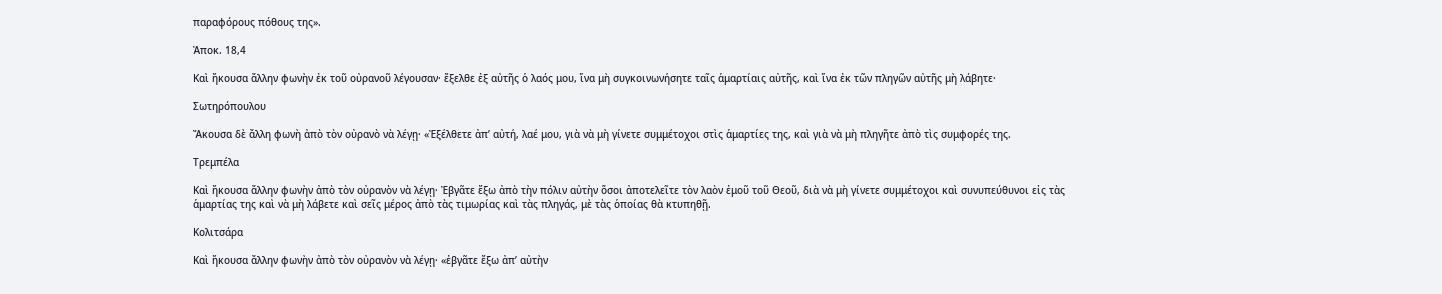παραφόρους πόθους της».

Ἀποκ. 18,4

Καὶ ἤκουσα ἄλλην φωνὴν ἐκ τοῦ οὐρανοῦ λέγουσαν· ἔξελθε ἐξ αὐτῆς ὁ λαός μου, ἵνα μὴ συγκοινωνήσητε ταῖς ἁμαρτίαις αὐτῆς, καὶ ἵνα ἐκ τῶν πληγῶν αὐτῆς μὴ λάβητε·

Σωτηρόπουλου

Ἄκουσα δὲ ἄλλη φωνὴ ἀπὸ τὸν οὐρανὸ νὰ λέγῃ· «Ἐξέλθετε ἀπ’ αὐτή, λαέ μου, γιὰ νὰ μὴ γίνετε συμμέτοχοι στὶς ἁμαρτίες της, καὶ γιὰ νὰ μὴ πληγῆτε ἀπὸ τὶς συμφορές της.

Τρεμπέλα

Καὶ ἤκουσα ἄλλην φωνὴν ἀπὸ τὸν οὐρανὸν νὰ λέγῃ· Ἐβγᾶτε ἔξω ἀπὸ τὴν πόλιν αὐτὴν ὅσοι ἀποτελεῖτε τὸν λαὸν ἐμοῦ τοῦ Θεοῦ, διὰ νὰ μὴ γίνετε συμμέτοχοι καὶ συνυπεύθυνοι εἰς τὰς ἁμαρτίας της καὶ νὰ μὴ λάβετε καὶ σεῖς μέρος ἀπὸ τὰς τιμωρίας καὶ τὰς πληγάς, μὲ τὰς ὁποίας θὰ κτυπηθῇ.

Κολιτσάρα

Καὶ ἤκουσα ἄλλην φωνὴν ἀπὸ τὸν οὐρανὸν νὰ λέγῃ· «ἐβγᾶτε ἔξω ἀπ’ αὐτὴν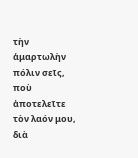τὴν ἁμαρτωλὴν πόλιν σεῖς, ποὺ ἀποτελεῖτε τὸν λαόν μου, διὰ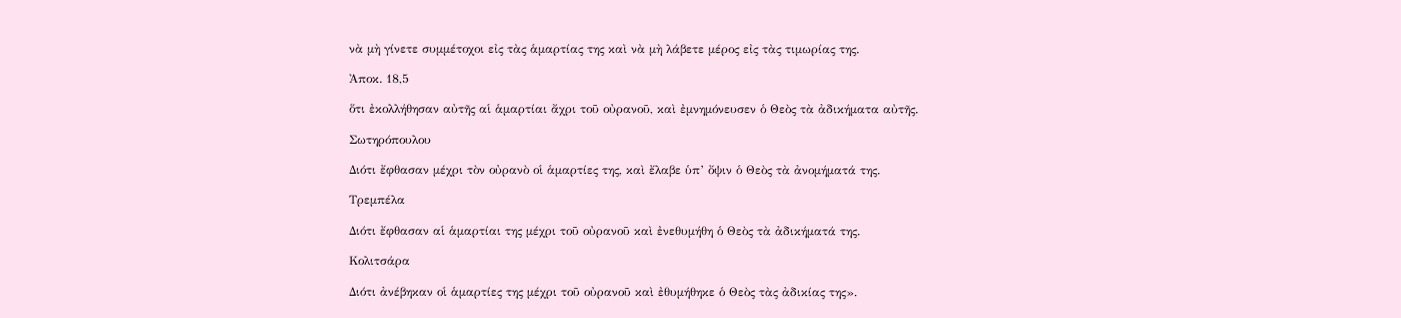νὰ μὴ γίνετε συμμέτοχοι εἰς τὰς ἁμαρτίας της καὶ νὰ μὴ λάβετε μέρος εἰς τὰς τιμωρίας της.

Ἀποκ. 18,5

ὅτι ἐκολλήθησαν αὐτῆς αἱ ἁμαρτίαι ἄχρι τοῦ οὐρανοῦ, καὶ ἐμνημόνευσεν ὁ Θεὸς τὰ ἀδικήματα αὐτῆς.

Σωτηρόπουλου

Διότι ἔφθασαν μέχρι τὸν οὐρανὸ οἱ ἁμαρτίες της, καὶ ἔλαβε ὑπ’ ὄψιν ὁ Θεὸς τὰ ἀνομήματά της.

Τρεμπέλα

Διότι ἔφθασαν αἱ ἁμαρτίαι της μέχρι τοῦ οὐρανοῦ καὶ ἐνεθυμήθη ὁ Θεὸς τὰ ἀδικήματά της.

Κολιτσάρα

Διότι ἀνέβηκαν οἱ ἁμαρτίες της μέχρι τοῦ οὐρανοῦ καὶ ἐθυμήθηκε ὁ Θεὸς τὰς ἀδικίας της».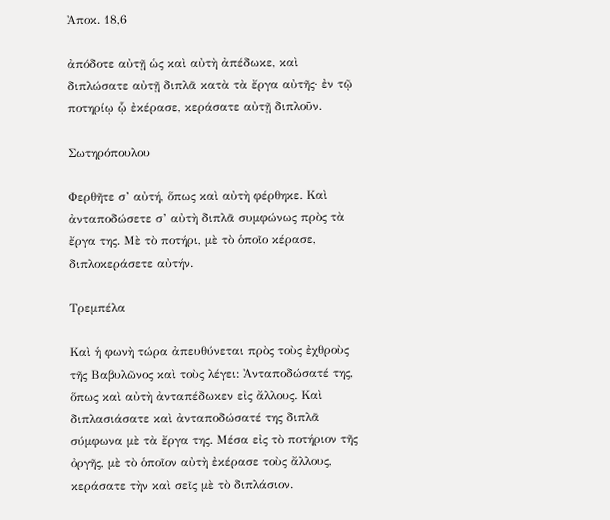Ἀποκ. 18,6

ἀπόδοτε αὐτῇ ὡς καὶ αὐτὴ ἀπέδωκε, καὶ διπλώσατε αὐτῇ διπλᾶ κατὰ τὰ ἔργα αὐτῆς· ἐν τῷ ποτηρίῳ ᾧ ἐκέρασε, κεράσατε αὐτῇ διπλοῦν.

Σωτηρόπουλου

Φερθῆτε σ’ αὐτή, ὅπως καὶ αὐτὴ φέρθηκε. Καὶ ἀνταποδώσετε σ’ αὐτὴ διπλᾶ συμφώνως πρὸς τὰ ἔργα της. Μὲ τὸ ποτήρι, μὲ τὸ ὁποῖο κέρασε, διπλοκεράσετε αὐτήν.

Τρεμπέλα

Καὶ ἡ φωνὴ τώρα ἀπευθύνεται πρὸς τοὺς ἐχθροὺς τῆς Βαβυλῶνος καὶ τοὺς λέγει: Ἀνταποδώσατέ της, ὅπως καὶ αὐτὴ ἀνταπέδωκεν εἰς ἄλλους. Καὶ διπλασιάσατε καὶ ἀνταποδώσατέ της διπλᾶ σύμφωνα μὲ τὰ ἔργα της. Μέσα εἰς τὸ ποτήριον τῆς ὀργῆς, μὲ τὸ ὁποῖον αὐτὴ ἐκέρασε τοὺς ἄλλους, κεράσατε τὴν καὶ σεῖς μὲ τὸ διπλάσιον.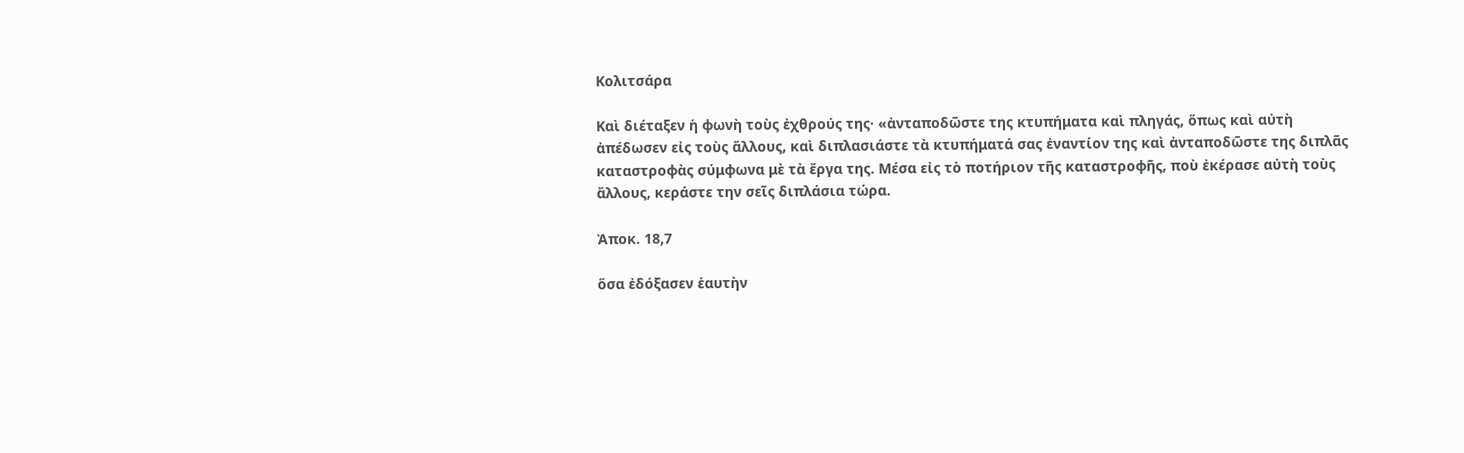Κολιτσάρα

Καὶ διέταξεν ἡ φωνὴ τοὺς ἐχθρούς της· «ἀνταποδῶστε της κτυπήματα καὶ πληγάς, ὅπως καὶ αὐτὴ ἀπέδωσεν εἰς τοὺς ἄλλους, καὶ διπλασιάστε τὰ κτυπήματά σας ἐναντίον της καὶ ἀνταποδῶστε της διπλᾶς καταστροφὰς σύμφωνα μὲ τὰ ἔργα της. Μέσα εἰς τὸ ποτήριον τῆς καταστροφῆς, ποὺ ἐκέρασε αὐτὴ τοὺς ἄλλους, κεράστε την σεῖς διπλάσια τώρα.

Ἀποκ. 18,7

ὅσα ἐδόξασεν ἑαυτὴν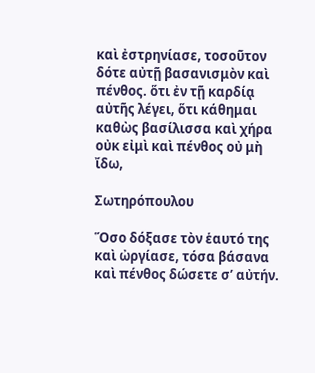καὶ ἐστρηνίασε, τοσοῦτον δότε αὐτῇ βασανισμὸν καὶ πένθος. ὅτι ἐν τῇ καρδίᾳ αὐτῆς λέγει, ὅτι κάθημαι καθὼς βασίλισσα καὶ χήρα οὐκ εἰμὶ καὶ πένθος οὐ μὴ ἴδω,

Σωτηρόπουλου

Ὅσο δόξασε τὸν ἑαυτό της καὶ ὠργίασε, τόσα βάσανα καὶ πένθος δώσετε σ’ αὐτήν.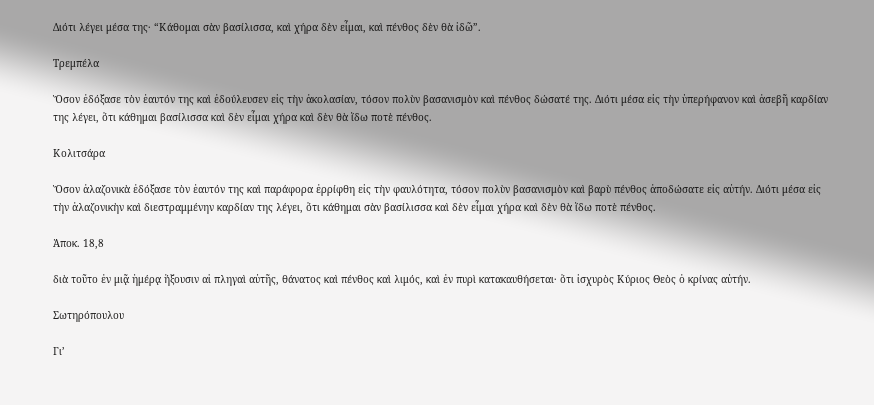Διότι λέγει μέσα της· “Κάθομαι σὰν βασίλισσα, καὶ χήρα δὲν εἶμαι, καὶ πένθος δὲν θὰ ἰδῶ”.

Τρεμπέλα

Ὅσον ἐδόξασε τὸν ἑαυτόν της καὶ ἐδούλευσεν εἰς τὴν ἀκολασίαν, τόσον πολὺν βασανισμὸν καὶ πένθος δώσατέ της. Διότι μέσα εἰς τὴν ὑπερήφανον καὶ ἀσεβῆ καρδίαν της λέγει, ὅτι κάθημαι βασίλισσα καὶ δὲν εἶμαι χήρα καὶ δὲν θὰ ἴδω ποτὲ πένθος.

Κολιτσάρα

Ὅσον ἀλαζονικὰ ἐδόξασε τὸν ἑαυτόν της καὶ παράφορα ἐρρίφθη εἰς τὴν φαυλότητα, τόσον πολὺν βασανισμὸν καὶ βαρὺ πένθος ἀποδώσατε εἰς αὐτήν. Διότι μέσα εἰς τὴν ἀλαζονικὴν καὶ διεστραμμένην καρδίαν της λέγει, ὅτι κάθημαι σὰν βασίλισσα καὶ δὲν εἶμαι χήρα καὶ δὲν θὰ ἴδω ποτὲ πένθος.

Ἀποκ. 18,8

διὰ τοῦτο ἐν μιᾷ ἡμέρᾳ ἥξουσιν αἱ πληγαὶ αὐτῆς, θάνατος καὶ πένθος καὶ λιμός, καὶ ἐν πυρὶ κατακαυθήσεται· ὅτι ἰσχυρὸς Κύριος Θεὸς ὁ κρίνας αὐτήν.

Σωτηρόπουλου

Γι’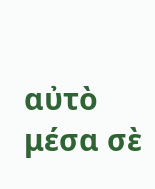αὐτὸ μέσα σὲ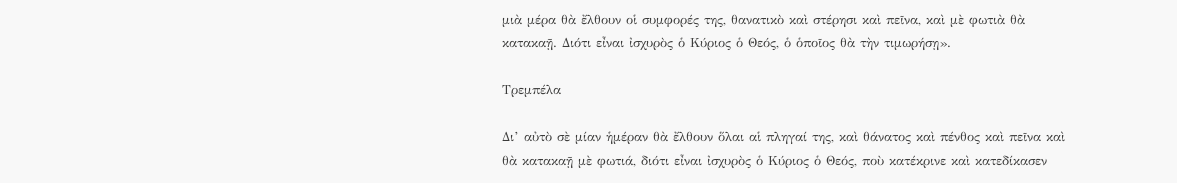μιὰ μέρα θὰ ἔλθουν οἱ συμφορές της, θανατικὸ καὶ στέρησι καὶ πεῖνα, καὶ μὲ φωτιὰ θὰ κατακαῇ. Διότι εἶναι ἰσχυρὸς ὁ Κύριος ὁ Θεός, ὁ ὁποῖος θὰ τὴν τιμωρήσῃ».

Τρεμπέλα

Δι’ αὐτὸ σὲ μίαν ἡμέραν θὰ ἔλθουν ὅλαι αἱ πληγαί της, καὶ θάνατος καὶ πένθος καὶ πεῖνα καὶ θὰ κατακαῇ μὲ φωτιά, διότι εἶναι ἰσχυρὸς ὁ Κύριος ὁ Θεός, ποὺ κατέκρινε καὶ κατεδίκασεν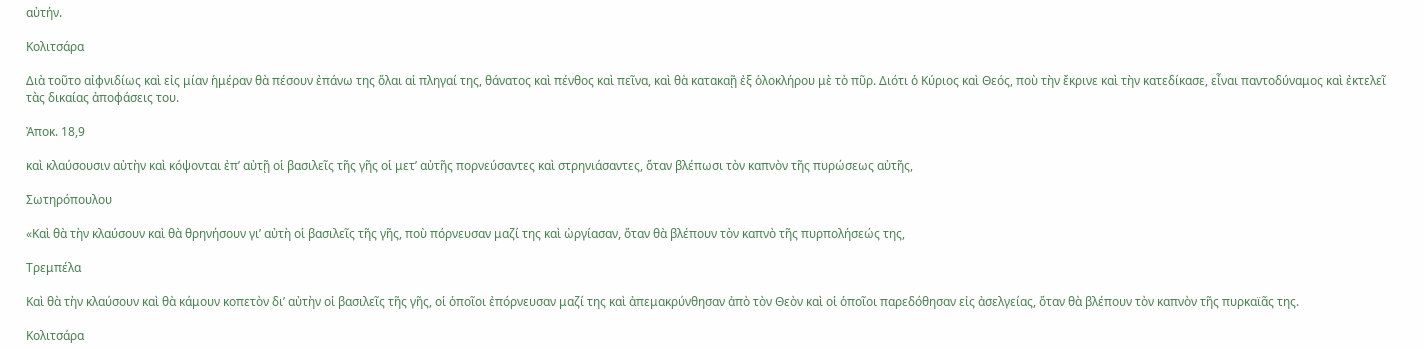αὐτήν.

Κολιτσάρα

Διὰ τοῦτο αἰφνιδίως καὶ εἰς μίαν ἡμέραν θὰ πέσουν ἐπάνω της ὅλαι αἱ πληγαί της, θάνατος καὶ πένθος καὶ πεῖνα, καὶ θὰ κατακαῇ ἐξ ὁλοκλήρου μὲ τὸ πῦρ. Διότι ὁ Κύριος καὶ Θεός, ποὺ τὴν ἔκρινε καὶ τὴν κατεδίκασε, εἶναι παντοδύναμος καὶ ἐκτελεῖ τὰς δικαίας ἀποφάσεις του.

Ἀποκ. 18,9

καὶ κλαύσουσιν αὐτὴν καὶ κόψονται ἐπ’ αὐτῇ οἱ βασιλεῖς τῆς γῆς οἱ μετ’ αὐτῆς πορνεύσαντες καὶ στρηνιάσαντες, ὅταν βλέπωσι τὸν καπνὸν τῆς πυρώσεως αὐτῆς,

Σωτηρόπουλου

«Καὶ θὰ τὴν κλαύσουν καὶ θὰ θρηνήσουν γι’ αὐτὴ οἱ βασιλεῖς τῆς γῆς, ποὺ πόρνευσαν μαζί της καὶ ὠργίασαν, ὅταν θὰ βλέπουν τὸν καπνὸ τῆς πυρπολήσεώς της,

Τρεμπέλα

Καὶ θὰ τὴν κλαύσουν καὶ θὰ κάμουν κοπετὸν δι’ αὐτὴν οἱ βασιλεῖς τῆς γῆς, οἱ ὁποῖοι ἐπόρνευσαν μαζί της καὶ ἀπεμακρύνθησαν ἀπὸ τὸν Θεὸν καὶ οἱ ὁποῖοι παρεδόθησαν εἰς ἀσελγείας, ὅταν θὰ βλέπουν τὸν καπνὸν τῆς πυρκαϊᾶς της.

Κολιτσάρα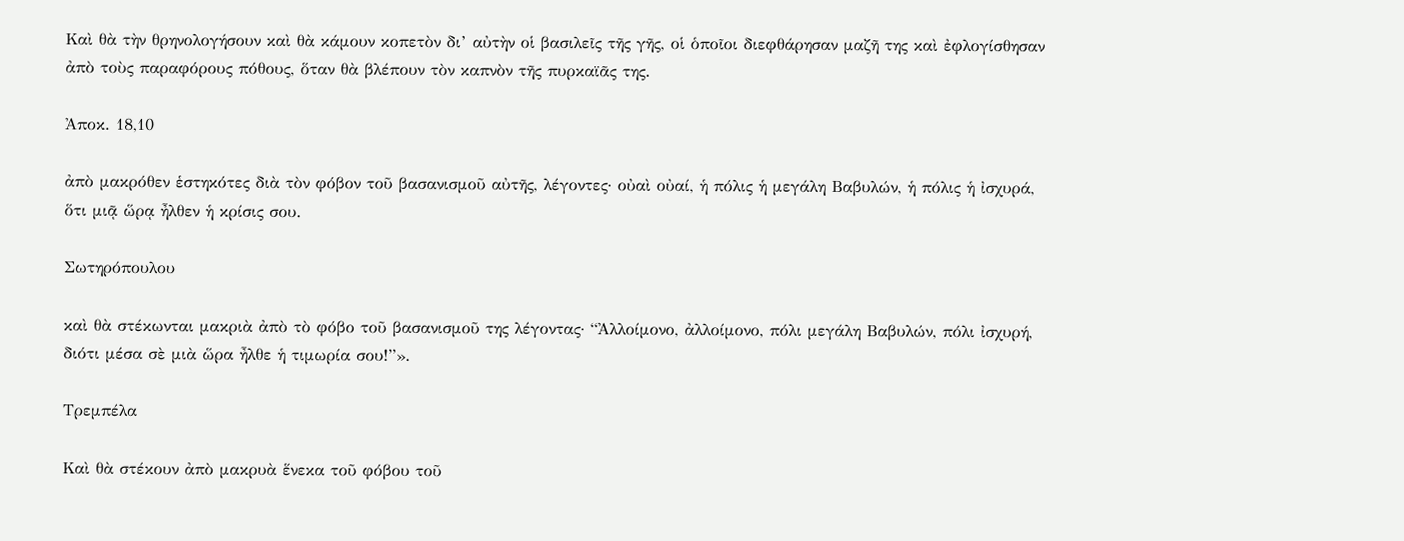Καὶ θὰ τὴν θρηνολογήσουν καὶ θὰ κάμουν κοπετὸν δι’ αὐτὴν οἱ βασιλεῖς τῆς γῆς, οἱ ὁποῖοι διεφθάρησαν μαζῆ της καὶ ἐφλογίσθησαν ἀπὸ τοὺς παραφόρους πόθους, ὅταν θὰ βλέπουν τὸν καπνὸν τῆς πυρκαϊᾶς της.

Ἀποκ. 18,10

ἀπὸ μακρόθεν ἑστηκότες διὰ τὸν φόβον τοῦ βασανισμοῦ αὐτῆς, λέγοντες· οὐαὶ οὐαί, ἡ πόλις ἡ μεγάλη Βαβυλών, ἡ πόλις ἡ ἰσχυρά, ὅτι μιᾷ ὥρᾳ ἦλθεν ἡ κρίσις σου.

Σωτηρόπουλου

καὶ θὰ στέκωνται μακριὰ ἀπὸ τὸ φόβο τοῦ βασανισμοῦ της λέγοντας· “Ἀλλοίμονο, ἀλλοίμονο, πόλι μεγάλη Βαβυλών, πόλι ἰσχυρή, διότι μέσα σὲ μιὰ ὥρα ἦλθε ἡ τιμωρία σου!”».

Τρεμπέλα

Καὶ θὰ στέκουν ἀπὸ μακρυὰ ἕνεκα τοῦ φόβου τοῦ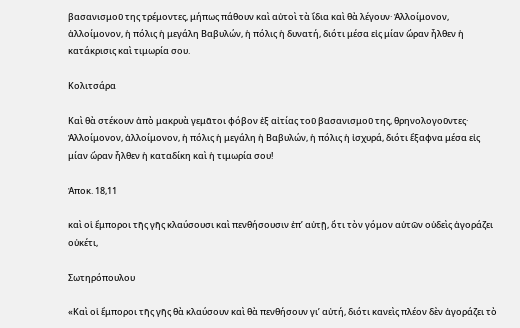βασανισμοῦ της τρέμοντες, μήπως πάθουν καὶ αὐτοὶ τὰ ἴδια καὶ θὰ λέγουν· Ἀλλοίμονον, ἀλλοίμονον, ἡ πόλις ἡ μεγάλη Βαβυλών, ἡ πόλις ἡ δυνατή, διότι μέσα εἰς μίαν ὥραν ἦλθεν ἡ κατάκρισις καὶ τιμωρία σου.

Κολιτσάρα

Καὶ θὰ στέκουν ἀπὸ μακρυὰ γεμᾶτοι φόβον ἐξ αἰτίας τοῦ βασανισμοῦ της, θρηνολογοῦντες· Ἀλλοίμονον, ἀλλοίμονον, ἡ πόλις ἡ μεγάλη ἡ Βαβυλών, ἡ πόλις ἡ ἰσχυρά, διότι ἔξαφνα μέσα εἰς μίαν ὥραν ἦλθεν ἡ καταδίκη καὶ ἡ τιμωρία σου!

Ἀποκ. 18,11

καὶ οἱ ἔμποροι τῆς γῆς κλαύσουσι καὶ πενθήσουσιν ἐπ’ αὐτῇ, ὅτι τὸν γόμον αὐτῶν οὐδεὶς ἀγοράζει οὐκέτι,

Σωτηρόπουλου

«Καὶ οἱ ἔμποροι τῆς γῆς θὰ κλαύσουν καὶ θὰ πενθήσουν γι’ αὐτή, διότι κανεὶς πλέον δὲν ἀγοράζει τὸ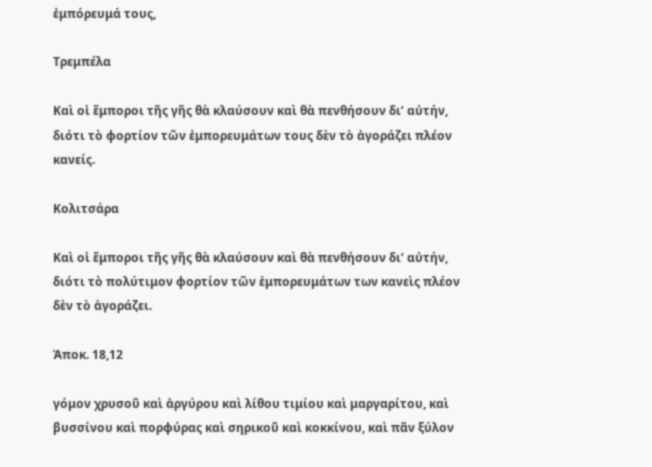ἐμπόρευμά τους,

Τρεμπέλα

Καὶ οἱ ἔμποροι τῆς γῆς θὰ κλαύσουν καὶ θὰ πενθήσουν δι’ αὐτήν, διότι τὸ φορτίον τῶν ἐμπορευμάτων τους δὲν τὸ ἀγοράζει πλέον κανείς.

Κολιτσάρα

Καὶ οἱ ἔμποροι τῆς γῆς θὰ κλαύσουν καὶ θὰ πενθήσουν δι’ αὐτήν, διότι τὸ πολύτιμον φορτίον τῶν ἐμπορευμάτων των κανεὶς πλέον δὲν τὸ ἀγοράζει.

Ἀποκ. 18,12

γόμον χρυσοῦ καὶ ἀργύρου καὶ λίθου τιμίου καὶ μαργαρίτου, καὶ βυσσίνου καὶ πορφύρας καὶ σηρικοῦ καὶ κοκκίνου, καὶ πᾶν ξύλον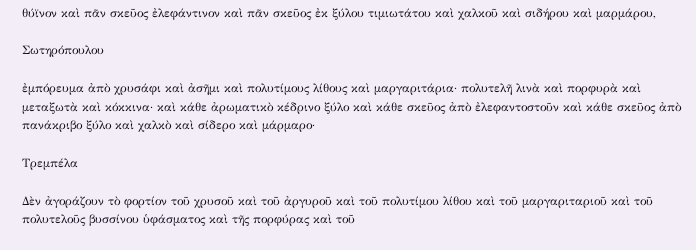θύϊνον καὶ πᾶν σκεῦος ἐλεφάντινον καὶ πᾶν σκεῦος ἐκ ξύλου τιμιωτάτου καὶ χαλκοῦ καὶ σιδήρου καὶ μαρμάρου,

Σωτηρόπουλου

ἐμπόρευμα ἀπὸ χρυσάφι καὶ ἀσῆμι καὶ πολυτίμους λίθους καὶ μαργαριτάρια· πολυτελῆ λινὰ καὶ πορφυρὰ καὶ μεταξωτὰ καὶ κόκκινα· καὶ κάθε ἀρωματικὸ κέδρινο ξύλο καὶ κάθε σκεῦος ἀπὸ ἐλεφαντοστοῦν καὶ κάθε σκεῦος ἀπὸ πανάκριβο ξύλο καὶ χαλκὸ καὶ σίδερο καὶ μάρμαρο·

Τρεμπέλα

Δὲν ἀγοράζουν τὸ φορτίον τοῦ χρυσοῦ καὶ τοῦ ἀργυροῦ καὶ τοῦ πολυτίμου λίθου καὶ τοῦ μαργαριταριοῦ καὶ τοῦ πολυτελοῦς βυσσίνου ὑφάσματος καὶ τῆς πορφύρας καὶ τοῦ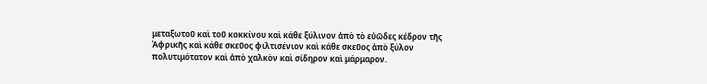μεταξωτοῦ καὶ τοῦ κοκκίνου καὶ κάθε ξύλινον ἀπὸ τὸ εὐῶδες κέδρον τῆς Ἀφρικῆς καὶ κάθε σκεῦος φιλτισένιον καὶ κάθε σκεῦος ἀπὸ ξύλον πολυτιμότατον καὶ ἀπὸ χαλκὸν καὶ σίδηρον καὶ μάρμαρον.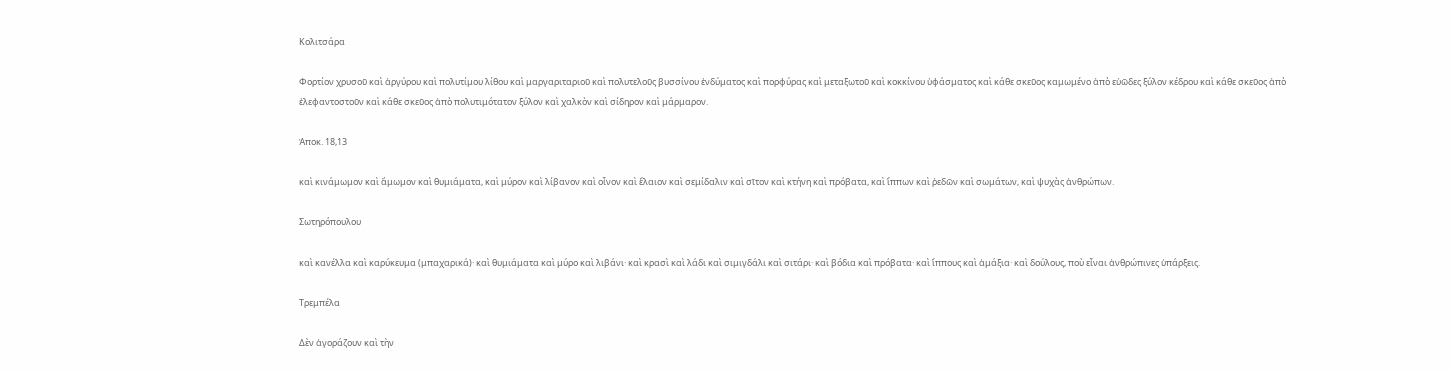Κολιτσάρα

Φορτίον χρυσοῦ καὶ ἀργύρου καὶ πολυτίμου λίθου καὶ μαργαριταριοῦ καὶ πολυτελοῦς βυσσίνου ἐνδύματος καὶ πορφύρας καὶ μεταξωτοῦ καὶ κοκκίνου ὑφάσματος καὶ κάθε σκεῦος καμωμένο ἀπὸ εὐῶδες ξύλον κέδρου καὶ κάθε σκεῦος ἀπὸ ἐλεφαντοστοῦν καὶ κάθε σκεῦος ἀπὸ πολυτιμότατον ξύλον καὶ χαλκὸν καὶ σίδηρον καὶ μάρμαρον.

Ἀποκ. 18,13

καὶ κινάμωμον καὶ ἄμωμον καὶ θυμιάματα, καὶ μύρον καὶ λίβανον καὶ οἶνον καὶ ἔλαιον καὶ σεμίδαλιν καὶ σῖτον καὶ κτήνη καὶ πρόβατα, καὶ ἵππων καὶ ῥεδῶν καὶ σωμάτων, καὶ ψυχὰς ἀνθρώπων.

Σωτηρόπουλου

καὶ κανέλλα καὶ καρύκευμα (μπαχαρικά)· καὶ θυμιάματα καὶ μύρο καὶ λιβάνι· καὶ κρασὶ καὶ λάδι καὶ σιμιγδάλι καὶ σιτάρι· καὶ βόδια καὶ πρόβατα· καὶ ἵππους καὶ ἁμάξια· καὶ δούλους, ποὺ εἶναι ἀνθρώπινες ὑπάρξεις.

Τρεμπέλα

Δὲν ἀγοράζουν καὶ τὴν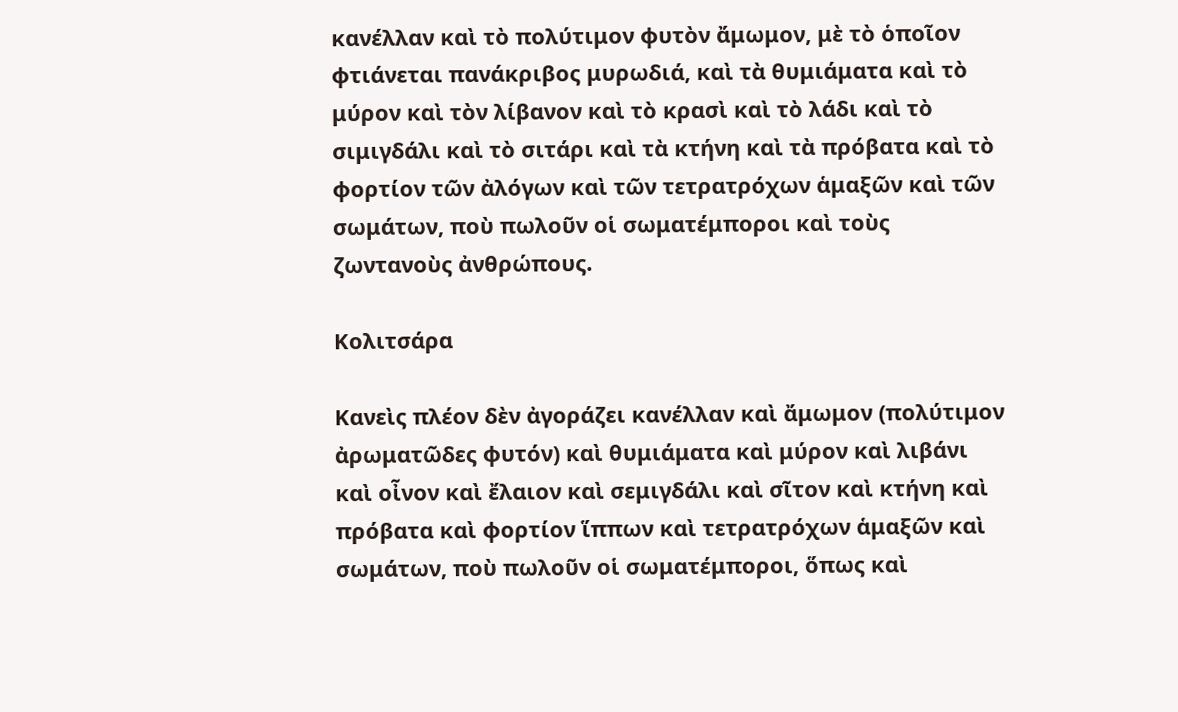κανέλλαν καὶ τὸ πολύτιμον φυτὸν ἄμωμον, μὲ τὸ ὁποῖον φτιάνεται πανάκριβος μυρωδιά, καὶ τὰ θυμιάματα καὶ τὸ μύρον καὶ τὸν λίβανον καὶ τὸ κρασὶ καὶ τὸ λάδι καὶ τὸ σιμιγδάλι καὶ τὸ σιτάρι καὶ τὰ κτήνη καὶ τὰ πρόβατα καὶ τὸ φορτίον τῶν ἀλόγων καὶ τῶν τετρατρόχων ἁμαξῶν καὶ τῶν σωμάτων, ποὺ πωλοῦν οἱ σωματέμποροι καὶ τοὺς ζωντανοὺς ἀνθρώπους.

Κολιτσάρα

Κανεὶς πλέον δὲν ἀγοράζει κανέλλαν καὶ ἄμωμον (πολύτιμον ἀρωματῶδες φυτόν) καὶ θυμιάματα καὶ μύρον καὶ λιβάνι καὶ οἶνον καὶ ἔλαιον καὶ σεμιγδάλι καὶ σῖτον καὶ κτήνη καὶ πρόβατα καὶ φορτίον ἵππων καὶ τετρατρόχων ἁμαξῶν καὶ σωμάτων, ποὺ πωλοῦν οἱ σωματέμποροι, ὅπως καὶ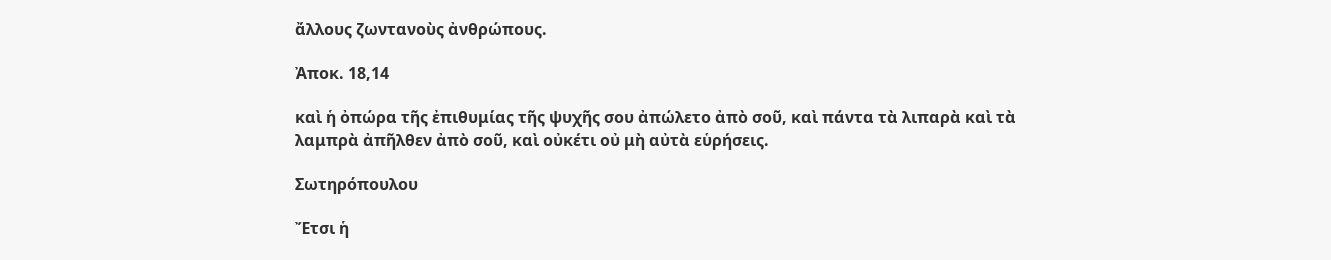ἄλλους ζωντανοὺς ἀνθρώπους.

Ἀποκ. 18,14

καὶ ἡ ὀπώρα τῆς ἐπιθυμίας τῆς ψυχῆς σου ἀπώλετο ἀπὸ σοῦ, καὶ πάντα τὰ λιπαρὰ καὶ τὰ λαμπρὰ ἀπῆλθεν ἀπὸ σοῦ, καὶ οὐκέτι οὐ μὴ αὐτὰ εὑρήσεις.

Σωτηρόπουλου

Ἔτσι ἡ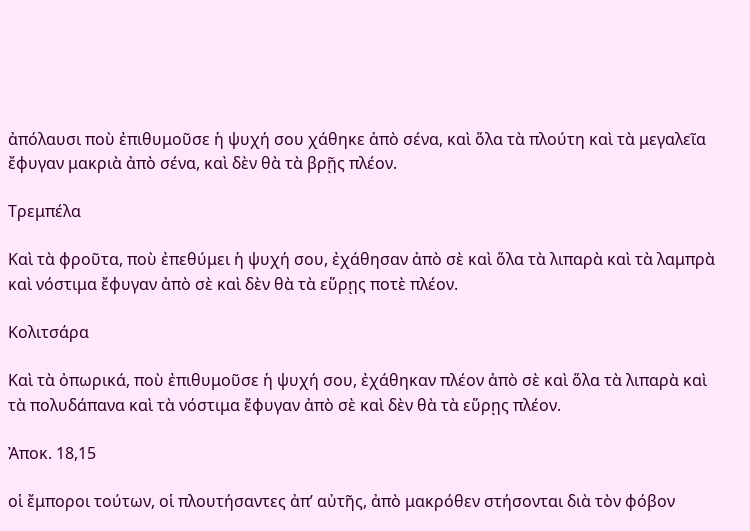ἀπόλαυσι ποὺ ἐπιθυμοῦσε ἡ ψυχή σου χάθηκε ἀπὸ σένα, καὶ ὅλα τὰ πλούτη καὶ τὰ μεγαλεῖα ἔφυγαν μακριὰ ἀπὸ σένα, καὶ δὲν θὰ τὰ βρῇς πλέον.

Τρεμπέλα

Καὶ τὰ φροῦτα, ποὺ ἐπεθύμει ἡ ψυχή σου, ἐχάθησαν ἀπὸ σὲ καὶ ὅλα τὰ λιπαρὰ καὶ τὰ λαμπρὰ καὶ νόστιμα ἔφυγαν ἀπὸ σὲ καὶ δὲν θὰ τὰ εὕρῃς ποτὲ πλέον.

Κολιτσάρα

Καὶ τὰ ὀπωρικά, ποὺ ἐπιθυμοῦσε ἡ ψυχή σου, ἐχάθηκαν πλέον ἀπὸ σὲ καὶ ὅλα τὰ λιπαρὰ καὶ τὰ πολυδάπανα καὶ τὰ νόστιμα ἔφυγαν ἀπὸ σὲ καὶ δὲν θὰ τὰ εὕρῃς πλέον.

Ἀποκ. 18,15

οἱ ἔμποροι τούτων, οἱ πλουτήσαντες ἀπ’ αὐτῆς, ἀπὸ μακρόθεν στήσονται διὰ τὸν φόβον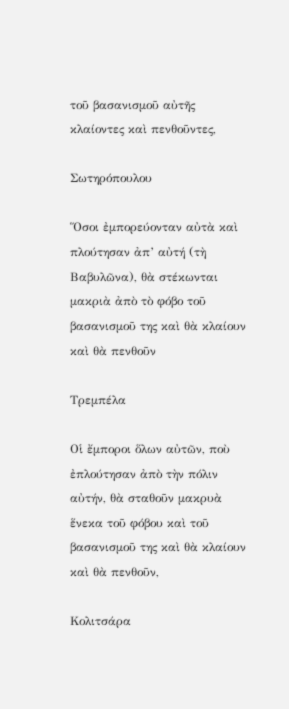τοῦ βασανισμοῦ αὐτῆς κλαίοντες καὶ πενθοῦντες,

Σωτηρόπουλου

Ὅσοι ἐμπορεύονταν αὐτὰ καὶ πλούτησαν ἀπ’ αὐτή (τὴ Βαβυλῶνα), θὰ στέκωνται μακριὰ ἀπὸ τὸ φόβο τοῦ βασανισμοῦ της καὶ θὰ κλαίουν καὶ θὰ πενθοῦν

Τρεμπέλα

Οἱ ἔμποροι ὅλων αὐτῶν, ποὺ ἐπλούτησαν ἀπὸ τὴν πόλιν αὐτήν, θὰ σταθοῦν μακρυὰ ἕνεκα τοῦ φόβου καὶ τοῦ βασανισμοῦ της καὶ θὰ κλαίουν καὶ θὰ πενθοῦν,

Κολιτσάρα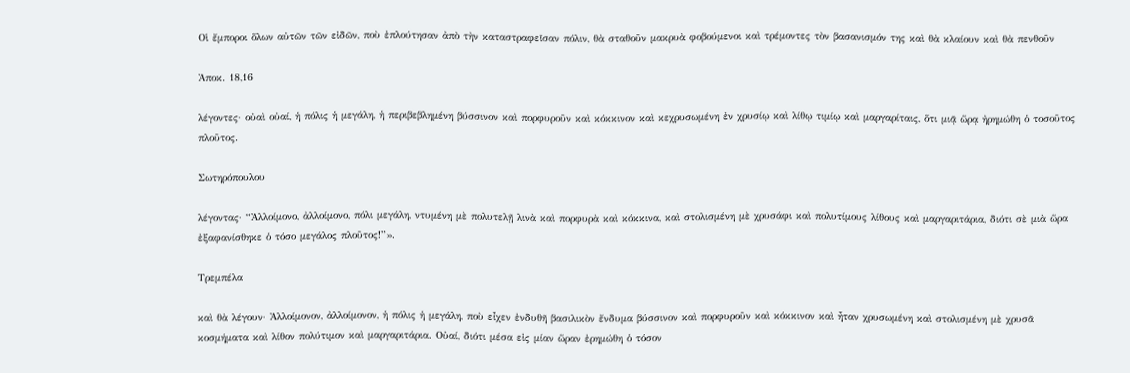Οἱ ἔμποροι ὅλων αὐτῶν τῶν εἰδῶν, ποὺ ἐπλούτησαν ἀπὸ τὴν καταστραφεῖσαν πόλιν, θὰ σταθοῦν μακρυὰ φοβούμενοι καὶ τρέμοντες τὸν βασανισμόν της καὶ θὰ κλαίουν καὶ θὰ πενθοῦν

Ἀποκ. 18,16

λέγοντες· οὐαὶ οὐαί, ἡ πόλις ἡ μεγάλη, ἡ περιβεβλημένη βύσσινον καὶ πορφυροῦν καὶ κόκκινον καὶ κεχρυσωμένη ἐν χρυσίῳ καὶ λίθῳ τιμίῳ καὶ μαργαρίταις, ὅτι μιᾷ ὥρᾳ ἠρημώθη ὁ τοσοῦτος πλοῦτος.

Σωτηρόπουλου

λέγοντας· “Ἀλλοίμονο, ἀλλοίμονο, πόλι μεγάλη, ντυμένη μὲ πολυτελῇ λινὰ καὶ πορφυρὰ καὶ κόκκινα, καὶ στολισμένη μὲ χρυσάφι καὶ πολυτίμους λίθους καὶ μαργαριτάρια, διότι σὲ μιὰ ὥρα ἐξαφανίσθηκε ὁ τόσο μεγάλος πλοῦτος!”».

Τρεμπέλα

καὶ θὰ λέγουν· Ἀλλοίμονον, ἀλλοίμονον, ἡ πόλις ἡ μεγάλη, ποὺ εἶχεν ἐνδυθῆ βασιλικὸν ἔνδυμα βύσσινον καὶ πορφυροῦν καὶ κόκκινον καὶ ἦταν χρυσωμένη καὶ στολισμένη μὲ χρυσᾶ κοσμήματα καὶ λίθον πολύτιμον καὶ μαργαριτάρια. Οὐαί, διότι μέσα εἰς μίαν ὥραν ἐρημώθη ὁ τόσον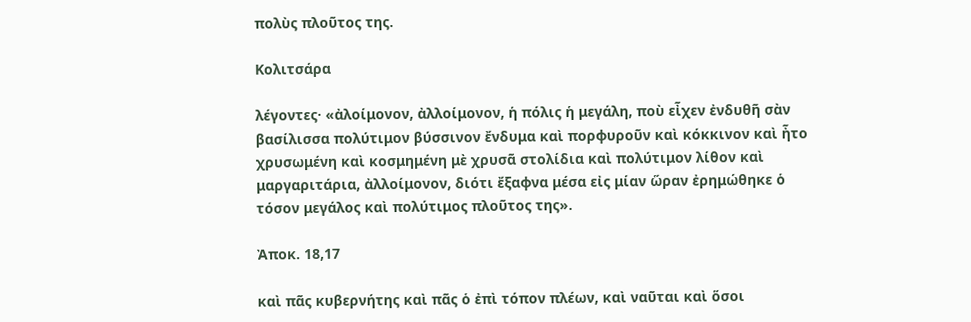πολὺς πλοῦτος της.

Κολιτσάρα

λέγοντες· «ἀλοίμονον, ἀλλοίμονον, ἡ πόλις ἡ μεγάλη, ποὺ εἶχεν ἐνδυθῆ σὰν βασίλισσα πολύτιμον βύσσινον ἔνδυμα καὶ πορφυροῦν καὶ κόκκινον καὶ ἦτο χρυσωμένη καὶ κοσμημένη μὲ χρυσᾶ στολίδια καὶ πολύτιμον λίθον καὶ μαργαριτάρια, ἀλλοίμονον, διότι ἔξαφνα μέσα εἰς μίαν ὥραν ἐρημώθηκε ὁ τόσον μεγάλος καὶ πολύτιμος πλοῦτος της».

Ἀποκ. 18,17

καὶ πᾶς κυβερνήτης καὶ πᾶς ὁ ἐπὶ τόπον πλέων, καὶ ναῦται καὶ ὅσοι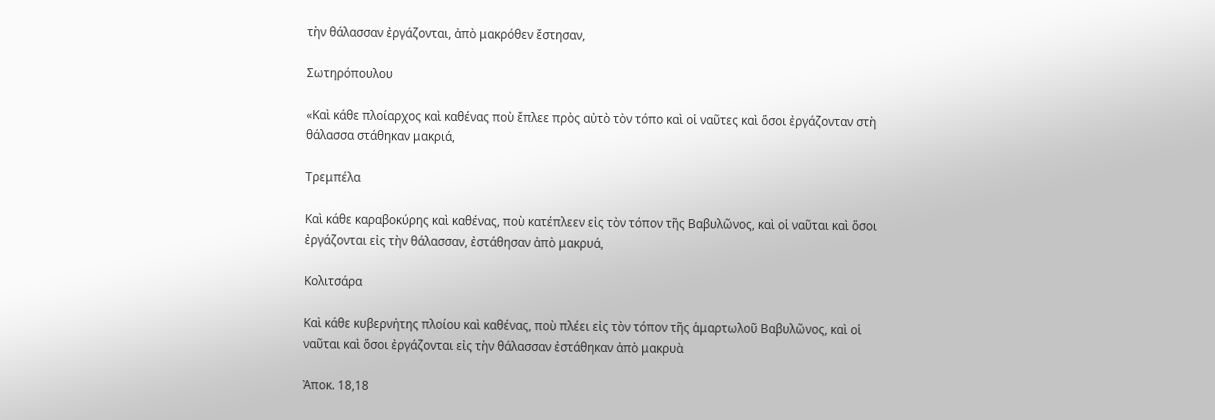τὴν θάλασσαν ἐργάζονται, ἀπὸ μακρόθεν ἔστησαν,

Σωτηρόπουλου

«Καὶ κάθε πλοίαρχος καὶ καθένας ποὺ ἔπλεε πρὸς αὐτὸ τὸν τόπο καὶ οἱ ναῦτες καὶ ὅσοι ἐργάζονταν στὴ θάλασσα στάθηκαν μακριά,

Τρεμπέλα

Καὶ κάθε καραβοκύρης καὶ καθένας, ποὺ κατέπλεεν εἰς τὸν τόπον τῆς Βαβυλῶνος, καὶ οἱ ναῦται καὶ ὅσοι ἐργάζονται εἰς τὴν θάλασσαν, ἐστάθησαν ἀπὸ μακρυά,

Κολιτσάρα

Καὶ κάθε κυβερνήτης πλοίου καὶ καθένας, ποὺ πλέει εἰς τὸν τόπον τῆς ἁμαρτωλοῦ Βαβυλῶνος, καὶ οἱ ναῦται καὶ ὅσοι ἐργάζονται εἰς τὴν θάλασσαν ἐστάθηκαν ἀπὸ μακρυὰ

Ἀποκ. 18,18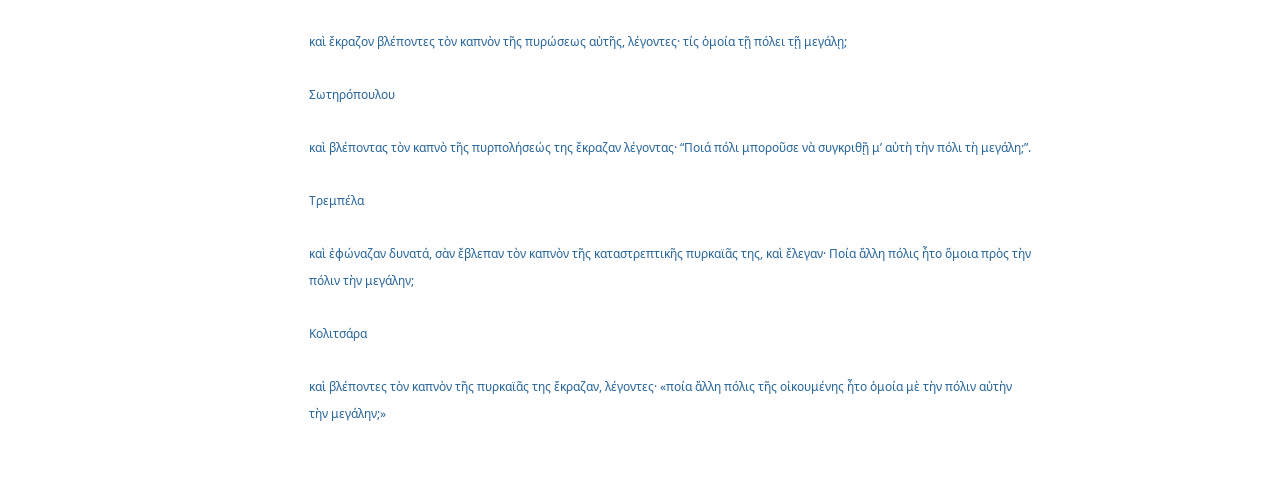καὶ ἔκραζον βλέποντες τὸν καπνὸν τῆς πυρώσεως αὐτῆς, λέγοντες· τίς ὁμοία τῇ πόλει τῇ μεγάλῃ;

Σωτηρόπουλου

καὶ βλέποντας τὸν καπνὸ τῆς πυρπολήσεώς της ἔκραζαν λέγοντας· “Ποιά πόλι μποροῦσε νὰ συγκριθῇ μ’ αὐτὴ τὴν πόλι τὴ μεγάλη;”.

Τρεμπέλα

καὶ ἐφώναζαν δυνατά, σὰν ἔβλεπαν τὸν καπνὸν τῆς καταστρεπτικῆς πυρκαϊᾶς της, καὶ ἔλεγαν· Ποία ἄλλη πόλις ἦτο ὅμοια πρὸς τὴν πόλιν τὴν μεγάλην;

Κολιτσάρα

καὶ βλέποντες τὸν καπνὸν τῆς πυρκαϊᾶς της ἔκραζαν, λέγοντες· «ποία ἄλλη πόλις τῆς οἰκουμένης ἦτο ὁμοία μὲ τὴν πόλιν αὐτὴν τὴν μεγάλην;»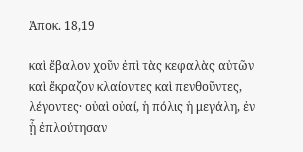Ἀποκ. 18,19

καὶ ἔβαλον χοῦν ἐπὶ τὰς κεφαλὰς αὐτῶν καὶ ἔκραζον κλαίοντες καὶ πενθοῦντες, λέγοντες· οὐαὶ οὐαί, ἡ πόλις ἡ μεγάλη, ἐν ᾗ ἐπλούτησαν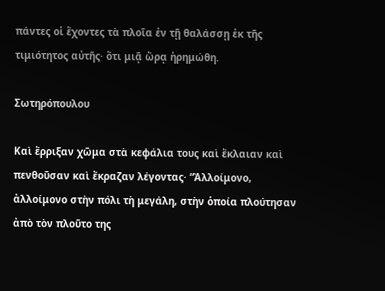πάντες οἱ ἔχοντες τὰ πλοῖα ἐν τῇ θαλάσσῃ ἐκ τῆς τιμιότητος αὐτῆς· ὅτι μιᾷ ὥρᾳ ἠρημώθη.

Σωτηρόπουλου

Καὶ ἔρριξαν χῶμα στὰ κεφάλια τους καὶ ἔκλαιαν καὶ πενθοῦσαν καὶ ἔκραζαν λέγοντας· “Ἀλλοίμονο, ἀλλοίμονο στὴν πόλι τὴ μεγάλη, στὴν ὁποία πλούτησαν ἀπὸ τὸν πλοῦτο της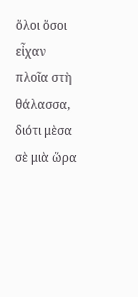ὅλοι ὅσοι εἶχαν πλοῖα στὴ θάλασσα, διότι μὲσα σὲ μιὰ ὥρα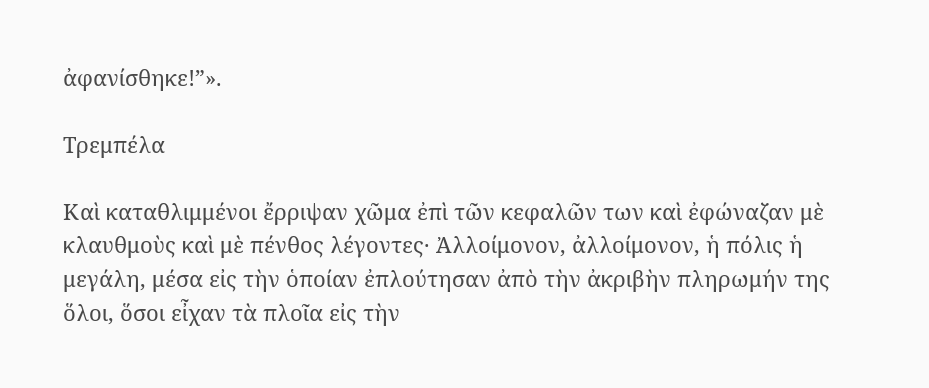ἀφανίσθηκε!”».

Τρεμπέλα

Καὶ καταθλιμμένοι ἔρριψαν χῶμα ἐπὶ τῶν κεφαλῶν των καὶ ἐφώναζαν μὲ κλαυθμοὺς καὶ μὲ πένθος λέγοντες· Ἀλλοίμονον, ἀλλοίμονον, ἡ πόλις ἡ μεγάλη, μέσα εἰς τὴν ὁποίαν ἐπλούτησαν ἀπὸ τὴν ἀκριβὴν πληρωμήν της ὅλοι, ὅσοι εἶχαν τὰ πλοῖα εἰς τὴν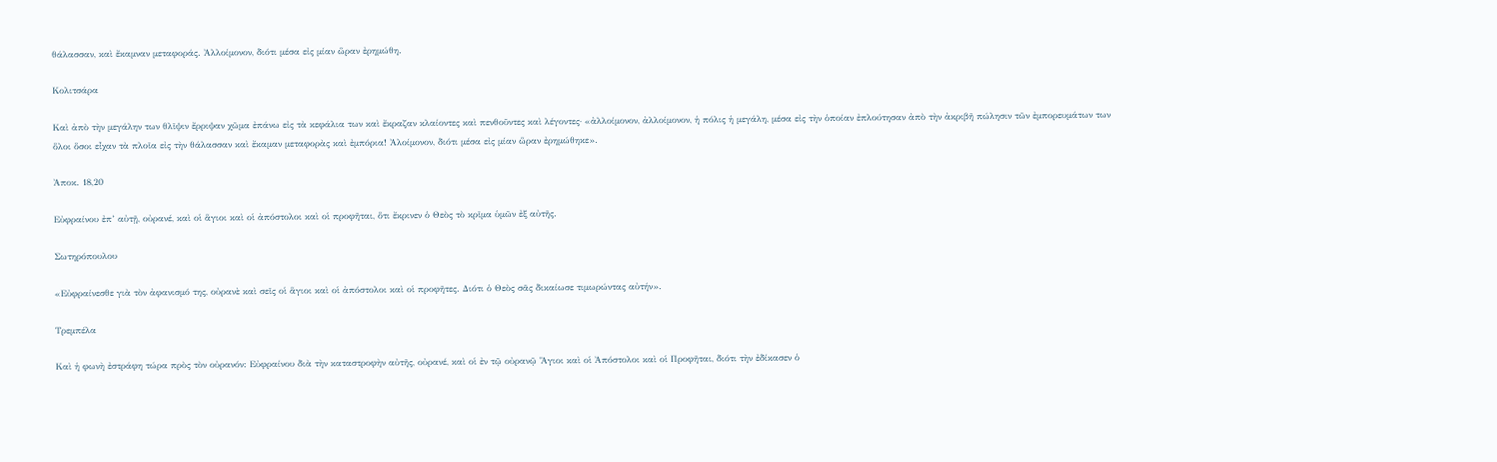θάλασσαν, καὶ ἔκαμναν μεταφοράς. Ἀλλοίμονον, διότι μέσα εἰς μίαν ὥραν ἐρημώθη.

Κολιτσάρα

Καὶ ἀπὸ τὴν μεγάλην των θλῖψιν ἔρριψαν χῶμα ἐπάνω εἰς τὰ κεφάλια των καὶ ἔκραζαν κλαίοντες καὶ πενθοῦντες καὶ λέγοντες· «ἀλλοίμονον, ἀλλοίμονον, ἡ πόλις ἡ μεγάλη, μέσα εἰς τὴν ὁποίαν ἐπλούτησαν ἀπὸ τὴν ἀκριβῆ πώλησιν τῶν ἐμπορευμάτων των ὅλοι ὅσοι εἶχαν τὰ πλοῖα εἰς τὴν θάλασσαν καὶ ἔκαμαν μεταφορὰς καὶ ἐμπόρια! Ἀλοίμονον, διότι μέσα εἰς μίαν ὥραν ἐρημώθηκε».

Ἀποκ. 18,20

Εὐφραίνου ἐπ’ αὐτῇ, οὐρανέ, καὶ οἱ ἅγιοι καὶ οἱ ἀπόστολοι καὶ οἱ προφῆται, ὅτι ἔκρινεν ὁ Θεὸς τὸ κρῖμα ὑμῶν ἐξ αὐτῆς.

Σωτηρόπουλου

«Εὐφραίνεσθε γιὰ τὸν ἀφανισμό της, οὐρανὲ καὶ σεῖς οἱ ἅγιοι καὶ οἱ ἀπόστολοι καὶ οἱ προφῆτες. Διότι ὁ Θεὸς σᾶς δικαίωσε τιμωρώντας αὐτήν».

Τρεμπέλα

Καὶ ἡ φωνὴ ἐστράφη τώρα πρὸς τὸν οὐρανόν: Εὐφραίνου διὰ τὴν καταστροφὴν αὐτῆς, οὐρανέ, καὶ οἱ ἐν τῷ οὐρανῷ Ἅγιοι καὶ οἱ Ἀπόστολοι καὶ οἱ Προφῆται, διότι τὴν ἐδίκασεν ὁ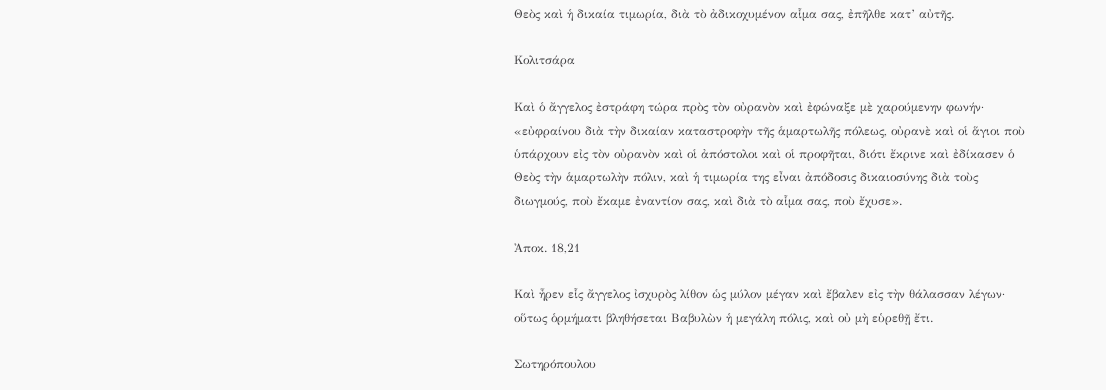Θεὸς καὶ ἡ δικαία τιμωρία, διὰ τὸ ἀδικοχυμένον αἷμα σας, ἐπῆλθε κατ’ αὐτῆς.

Κολιτσάρα

Καὶ ὁ ἄγγελος ἐστράφη τώρα πρὸς τὸν οὐρανὸν καὶ ἐφώναξε μὲ χαρούμενην φωνήν· «εὐφραίνου διὰ τὴν δικαίαν καταστροφὴν τῆς ἁμαρτωλῆς πόλεως, οὐρανὲ καὶ οἱ ἅγιοι ποὺ ὑπάρχουν εἰς τὸν οὐρανὸν καὶ οἱ ἀπόστολοι καὶ οἱ προφῆται, διότι ἔκρινε καὶ ἐδίκασεν ὁ Θεὸς τὴν ἁμαρτωλὴν πόλιν, καὶ ἡ τιμωρία της εἶναι ἀπόδοσις δικαιοσύνης διὰ τοὺς διωγμούς, ποὺ ἔκαμε ἐναντίον σας, καὶ διὰ τὸ αἷμα σας, ποὺ ἔχυσε».

Ἀποκ. 18,21

Καὶ ἦρεν εἷς ἄγγελος ἰσχυρὸς λίθον ὡς μύλον μέγαν καὶ ἔβαλεν εἰς τὴν θάλασσαν λέγων· οὕτως ὁρμήματι βληθήσεται Βαβυλὼν ἡ μεγάλη πόλις, καὶ οὐ μὴ εὑρεθῇ ἔτι.

Σωτηρόπουλου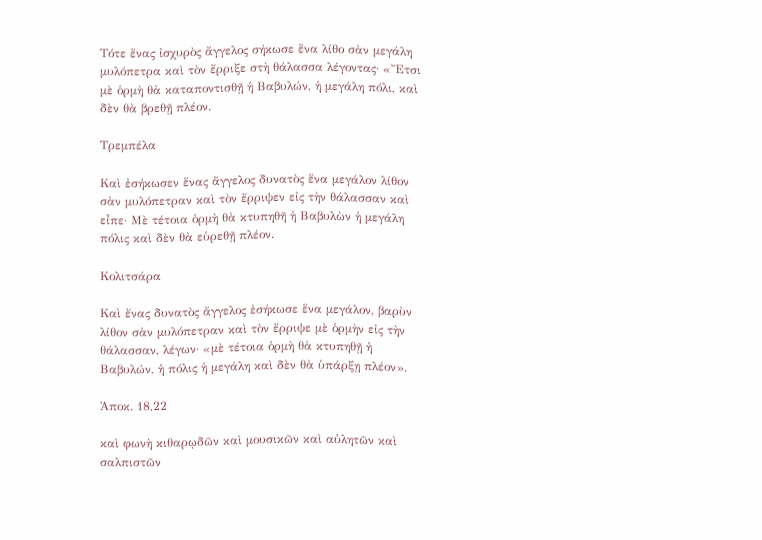Τότε ἕνας ἰσχυρὸς ἄγγελος σήκωσε ἕνα λίθο σὰν μεγάλη μυλόπετρα καὶ τὸν ἔρριξε στὴ θάλασσα λέγοντας· «Ἔτσι μὲ ὁρμὴ θὰ καταποντισθῇ ἡ Βαβυλών, ἡ μεγάλη πόλι, καὶ δὲν θὰ βρεθῇ πλέον.

Τρεμπέλα

Καὶ ἐσήκωσεν ἕνας ἄγγελος δυνατὸς ἕνα μεγάλον λίθον σὰν μυλόπετραν καὶ τὸν ἔρριψεν εἰς τὴν θάλασσαν καὶ εἶπε· Μὲ τέτοια ὁρμὴ θὰ κτυπηθῆ ἡ Βαβυλὼν ἡ μεγάλη πόλις καὶ δὲν θὰ εὑρεθῇ πλέον.

Κολιτσάρα

Καὶ ἔνας δυνατὸς ἄγγελος ἐσήκωσε ἕνα μεγάλον, βαρὺν λίθον σὰν μυλόπετραν καὶ τὸν ἔρριψε μὲ ὁρμὴν εἰς τὴν θάλασσαν, λέγων· «μὲ τέτοια ὁρμὴ θὰ κτυπηθῇ ἡ Βαβυλών, ἡ πόλις ἡ μεγάλη καὶ δὲν θὰ ὑπάρξῃ πλέον».

Ἀποκ. 18,22

καὶ φωνὴ κιθαρῳδῶν καὶ μουσικῶν καὶ αὐλητῶν καὶ σαλπιστῶν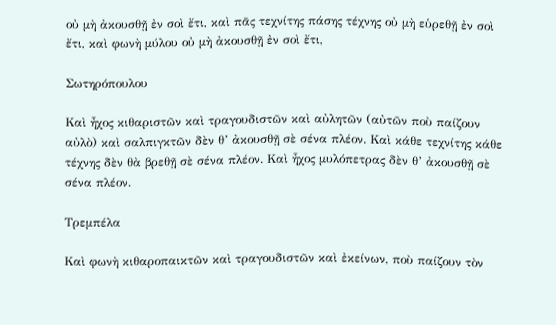οὐ μὴ ἀκουσθῇ ἐν σοὶ ἔτι, καὶ πᾶς τεχνίτης πάσης τέχνης οὐ μὴ εὑρεθῇ ἐν σοὶ ἔτι, καὶ φωνὴ μύλου οὐ μὴ ἀκουσθῇ ἐν σοὶ ἔτι,

Σωτηρόπουλου

Καὶ ἦχος κιθαριστῶν καὶ τραγουδιστῶν καὶ αὐλητῶν (αὐτῶν ποὺ παίζουν αὐλὸ) καὶ σαλπιγκτῶν δὲν θ’ ἀκουσθῇ σὲ σένα πλέον. Καὶ κάθε τεχνίτης κάθε τέχνης δὲν θὰ βρεθῇ σὲ σένα πλέον. Καὶ ἦχος μυλόπετρας δὲν θ’ ἀκουσθῇ σὲ σένα πλέον.

Τρεμπέλα

Καὶ φωνὴ κιθαροπαικτῶν καὶ τραγουδιστῶν καὶ ἐκείνων, ποὺ παίζουν τὸν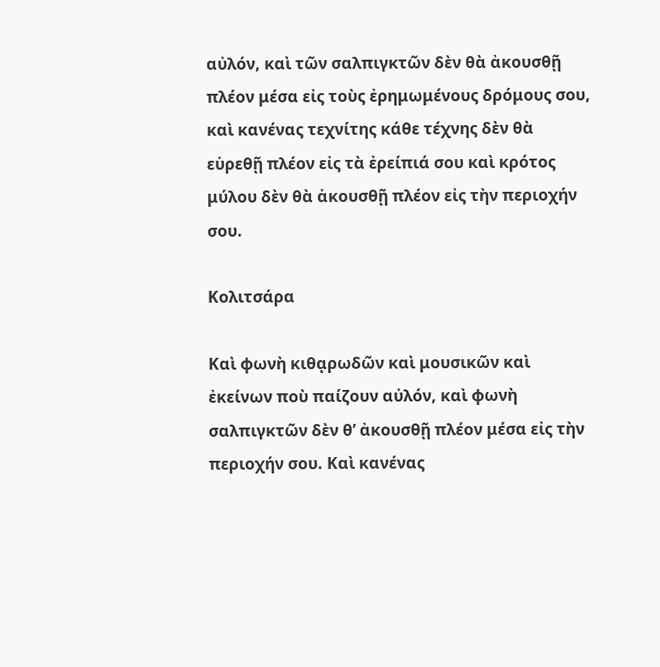αὐλόν, καὶ τῶν σαλπιγκτῶν δὲν θὰ ἀκουσθῇ πλέον μέσα εἰς τοὺς ἐρημωμένους δρόμους σου, καὶ κανένας τεχνίτης κάθε τέχνης δὲν θὰ εὑρεθῇ πλέον εἰς τὰ ἐρείπιά σου καὶ κρότος μύλου δὲν θὰ ἀκουσθῇ πλέον εἰς τὴν περιοχήν σου.

Κολιτσάρα

Καὶ φωνὴ κιθᾳρωδῶν καὶ μουσικῶν καὶ ἐκείνων ποὺ παίζουν αὐλόν, καὶ φωνὴ σαλπιγκτῶν δὲν θ’ ἀκουσθῇ πλέον μέσα εἰς τὴν περιοχήν σου. Καὶ κανένας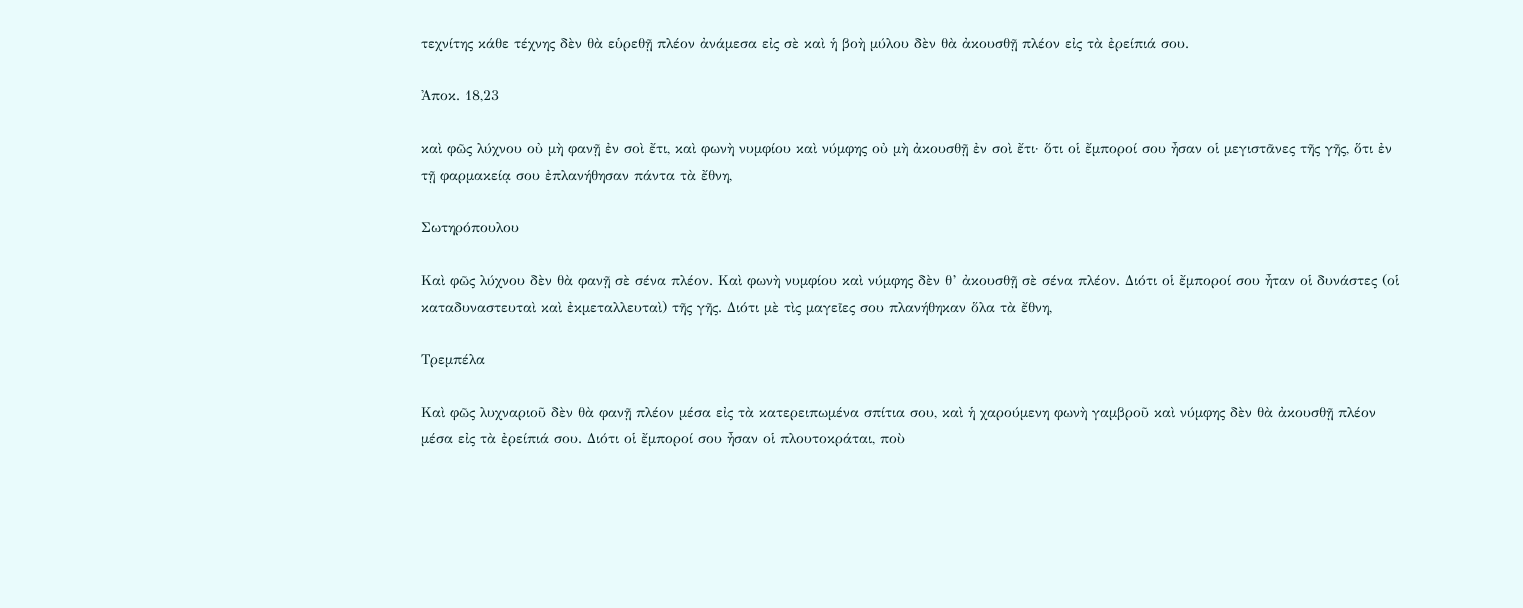τεχνίτης κάθε τέχνης δὲν θὰ εὑρεθῇ πλέον ἀνάμεσα εἰς σὲ καὶ ἡ βοὴ μύλου δὲν θὰ ἀκουσθῇ πλέον εἰς τὰ ἐρείπιά σου.

Ἀποκ. 18,23

καὶ φῶς λύχνου οὐ μὴ φανῇ ἐν σοὶ ἔτι, καὶ φωνὴ νυμφίου καὶ νύμφης οὐ μὴ ἀκουσθῇ ἐν σοὶ ἔτι· ὅτι οἱ ἔμποροί σου ἦσαν οἱ μεγιστᾶνες τῆς γῆς, ὅτι ἐν τῇ φαρμακείᾳ σου ἐπλανήθησαν πάντα τὰ ἔθνη,

Σωτηρόπουλου

Καὶ φῶς λύχνου δὲν θὰ φανῇ σὲ σένα πλέον. Καὶ φωνὴ νυμφίου καὶ νύμφης δὲν θ’ ἀκουσθῇ σὲ σένα πλέον. Διότι οἱ ἔμποροί σου ἦταν οἱ δυνάστες (οἱ καταδυναστευταὶ καὶ ἐκμεταλλευταὶ) τῆς γῆς. Διότι μὲ τὶς μαγεῖες σου πλανήθηκαν ὅλα τὰ ἔθνη,

Τρεμπέλα

Καὶ φῶς λυχναριοῦ δὲν θὰ φανῇ πλέον μέσα εἰς τὰ κατερειπωμένα σπίτια σου, καὶ ἡ χαρούμενη φωνὴ γαμβροῦ καὶ νύμφης δὲν θὰ ἀκουσθῇ πλέον μέσα εἰς τὰ ἐρείπιά σου. Διότι οἱ ἔμποροί σου ἦσαν οἱ πλουτοκράται, ποὺ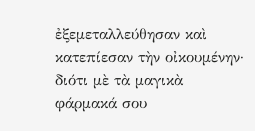ἐξεμεταλλεύθησαν καὶ κατεπίεσαν τὴν οἰκουμένην· διότι μὲ τὰ μαγικὰ φάρμακά σου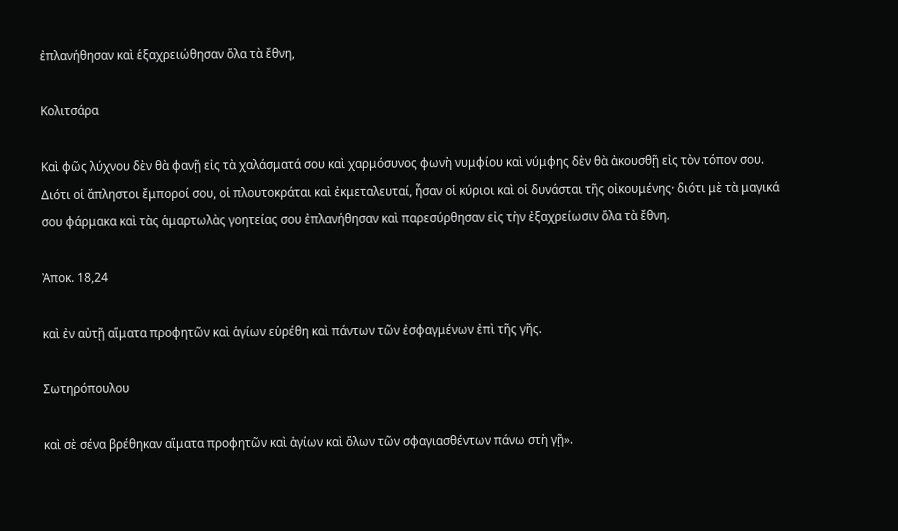ἐπλανήθησαν καὶ ἑξαχρειώθησαν ὅλα τὰ ἔθνη,

Κολιτσάρα

Καὶ φῶς λύχνου δὲν θὰ φανῇ εἰς τὰ χαλάσματά σου καὶ χαρμόσυνος φωνὴ νυμφίου καὶ νύμφης δὲν θὰ ἀκουσθῇ εἰς τὸν τόπον σου. Διότι οἱ ἄπληστοι ἔμποροί σου, οἱ πλουτοκράται καὶ ἐκμεταλευταί, ἦσαν οἱ κύριοι καὶ οἱ δυνάσται τῆς οἰκουμένης· διότι μὲ τὰ μαγικά σου φάρμακα καὶ τὰς ἁμαρτωλὰς γοητείας σου ἐπλανήθησαν καὶ παρεσύρθησαν εἰς τὴν ἐξαχρείωσιν ὅλα τὰ ἔθνη.

Ἀποκ. 18,24

καὶ ἐν αὐτῇ αἵματα προφητῶν καὶ ἁγίων εὑρέθη καὶ πάντων τῶν ἐσφαγμένων ἐπὶ τῆς γῆς.

Σωτηρόπουλου

καὶ σὲ σένα βρέθηκαν αἵματα προφητῶν καὶ ἁγίων καὶ ὅλων τῶν σφαγιασθέντων πάνω στὴ γῇ».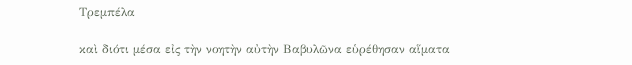Τρεμπέλα

καὶ διότι μέσα εἰς τὴν νοητὴν αὐτὴν Βαβυλῶνα εὑρέθησαν αἵματα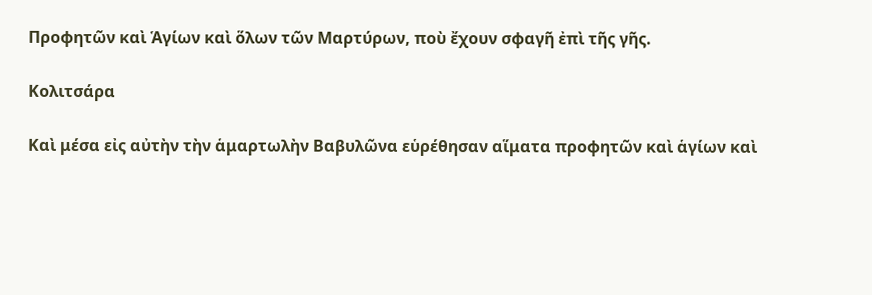Προφητῶν καὶ Ἁγίων καὶ ὅλων τῶν Μαρτύρων, ποὺ ἔχουν σφαγῆ ἐπὶ τῆς γῆς.

Κολιτσάρα

Καὶ μέσα εἰς αὐτὴν τὴν ἁμαρτωλὴν Βαβυλῶνα εὑρέθησαν αἵματα προφητῶν καὶ ἁγίων καὶ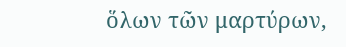ὅλων τῶν μαρτύρων,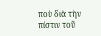ποὺ διὰ τὴν πίστιν τοῦ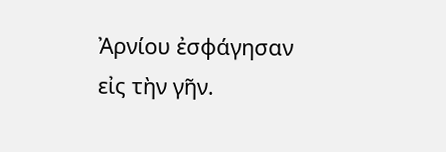Ἀρνίου ἐσφάγησαν εἰς τὴν γῆν.